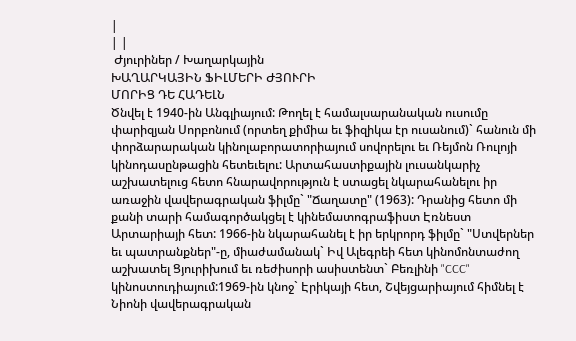|
| |
 Ժյուրիներ / Խաղարկային
ԽԱՂԱՐԿԱՅԻՆ ՖԻԼՄԵՐԻ ԺՅՈՒՐԻ
ՄՈՐԻՑ ԴԵ ՀԱԴԵԼՆ
Ծնվել է 1940-ին Անգլիայում: Թողել է համալսարանական ուսումը փարիզյան Սորբոնում (որտեղ քիմիա եւ ֆիզիկա էր ուսանում)` հանուն մի փորձարարական կինոլաբորատորիայում սովորելու եւ Ռեյմոն Ռուլոյի կինոդասընթացին հետեւելու: Արտահաստիքային լուսանկարիչ աշխատելուց հետո հնարավորություն է ստացել նկարահանելու իր առաջին վավերագրական ֆիլմը` "Ճաղատը" (1963): Դրանից հետո մի քանի տարի համագործակցել է կինեմատոգրաֆիստ Էռնեստ Արտարիայի հետ: 1966-ին նկարահանել է իր երկրորդ ֆիլմը` "Ստվերներ եւ պատրանքներ"-ը, միաժամանակ` Իվ Ալեգրեի հետ կինոմոնտաժող աշխատել Ցյուրիխում եւ ռեժիսորի ասիստենտ` Բեռլինի "CCC" կինոստուդիայում:1969-ին կնոջ` Էրիկայի հետ, Շվեյցարիայում հիմնել է Նիոնի վավերագրական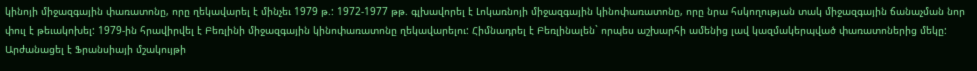կինոյի միջազգային փառատոնը, որը ղեկավարել է մինչեւ 1979 թ.: 1972-1977 թթ. գլխավորել է Լոկառնոյի միջազգային կինոփառատոնը, որը նրա հսկողության տակ միջազգային ճանաչման նոր փուլ է թեւակոխել: 1979-ին հրավիրվել է Բեռլինի միջազգային կինոփառատոնը ղեկավարելու: Հիմնադրել է Բեռլինալեն` որպես աշխարհի ամենից լավ կազմակերպված փառատոներից մեկը: Արժանացել է Ֆրանսիայի մշակույթի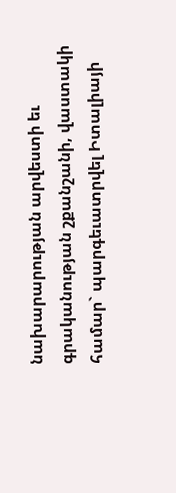նախարարության արվեստի եւ գրականության շքանշանի, վաստակի համար` պարգեւատրվել Իտալիայի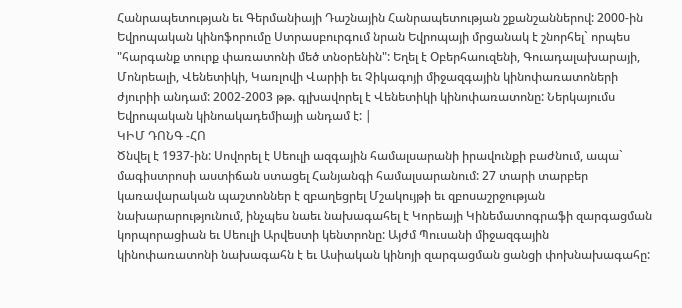Հանրապետության եւ Գերմանիայի Դաշնային Հանրապետության շքանշաններով: 2000-ին Եվրոպական կինոֆորումը Ստրասբուրգում նրան Եվրոպայի մրցանակ է շնորհել` որպես "հարգանք տուրք փառատոնի մեծ տնօրենին": Եղել է Օբերհաուզենի, Գուադալախարայի, Մոնրեալի, Վենետիկի, Կառլովի Վարիի եւ Չիկագոյի միջազգային կինոփառատոների ժյուրիի անդամ: 2002-2003 թթ. գլխավորել է Վենետիկի կինոփառատոնը: Ներկայումս Եվրոպական կինոակադեմիայի անդամ է: |
ԿԻՄ ԴՈՆԳ -ՀՈ
Ծնվել է 1937-ին: Սովորել է Սեուլի ազգային համալսարանի իրավունքի բաժնում, ապա` մագիստրոսի աստիճան ստացել Հանյանգի համալսարանում: 27 տարի տարբեր կառավարական պաշտոններ է զբաղեցրել Մշակույթի եւ զբոսաշրջության նախարարությունում, ինչպես նաեւ նախագահել է Կորեայի Կինեմատոգրաֆի զարգացման կորպորացիան եւ Սեուլի Արվեստի կենտրոնը: Այժմ Պուսանի միջազգային կինոփառատոնի նախագահն է եւ Ասիական կինոյի զարգացման ցանցի փոխնախագահը: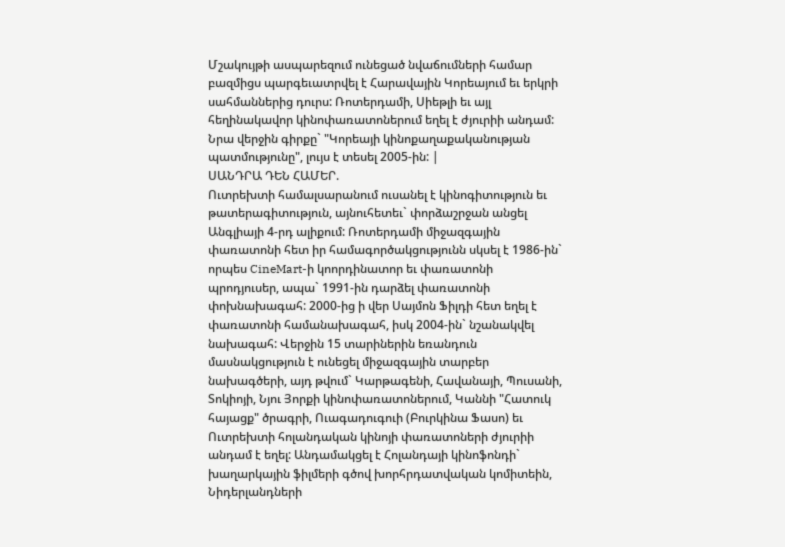Մշակույթի ասպարեզում ունեցած նվաճումների համար բազմիցս պարգեւատրվել է Հարավային Կորեայում եւ երկրի սահմաններից դուրս: Ռոտերդամի, Սիեթլի եւ այլ հեղինակավոր կինոփառատոներում եղել է ժյուրիի անդամ: Նրա վերջին գիրքը` "Կորեայի կինոքաղաքականության պատմությունը", լույս է տեսել 2005-ին: |
ՍԱՆԴՐԱ ԴԵՆ ՀԱՄԵՐ.
Ուտրեխտի համալսարանում ուսանել է կինոգիտություն եւ թատերագիտություն, այնուհետեւ` փորձաշրջան անցել Անգլիայի 4-րդ ալիքում: Ռոտերդամի միջազգային փառատոնի հետ իր համագործակցությունն սկսել է 1986-ին` որպես CineMart-ի կոորդինատոր եւ փառատոնի պրոդյուսեր, ապա` 1991-ին դարձել փառատոնի փոխնախագահ: 2000-ից ի վեր Սայմոն Ֆիլդի հետ եղել է փառատոնի համանախագահ, իսկ 2004-ին` նշանակվել նախագահ: Վերջին 15 տարիներին եռանդուն մասնակցություն է ունեցել միջազգային տարբեր նախագծերի, այդ թվում` Կարթագենի, Հավանայի, Պուսանի, Տոկիոյի, Նյու Յորքի կինոփառատոներում, Կաննի "Հատուկ հայացք" ծրագրի, Ուագադուգուի (Բուրկինա Ֆասո) եւ Ուտրեխտի հոլանդական կինոյի փառատոների ժյուրիի անդամ է եղել: Անդամակցել է Հոլանդայի կինոֆոնդի` խաղարկային ֆիլմերի գծով խորհրդատվական կոմիտեին, Նիդերլանդների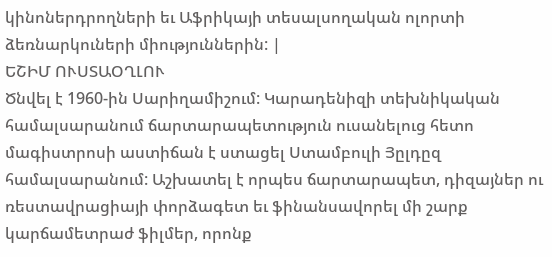կինոներդրողների եւ Աֆրիկայի տեսալսողական ոլորտի ձեռնարկուների միություններին: |
ԵՇԻՄ ՈՒՍՏԱՕՂԼՈՒ
Ծնվել է 1960-ին Սարիղամիշում: Կարադենիզի տեխնիկական համալսարանում ճարտարապետություն ուսանելուց հետո մագիստրոսի աստիճան է ստացել Ստամբուլի Յըլդըզ համալսարանում: Աշխատել է որպես ճարտարապետ, դիզայներ ու ռեստավրացիայի փորձագետ եւ ֆինանսավորել մի շարք կարճամետրաժ ֆիլմեր, որոնք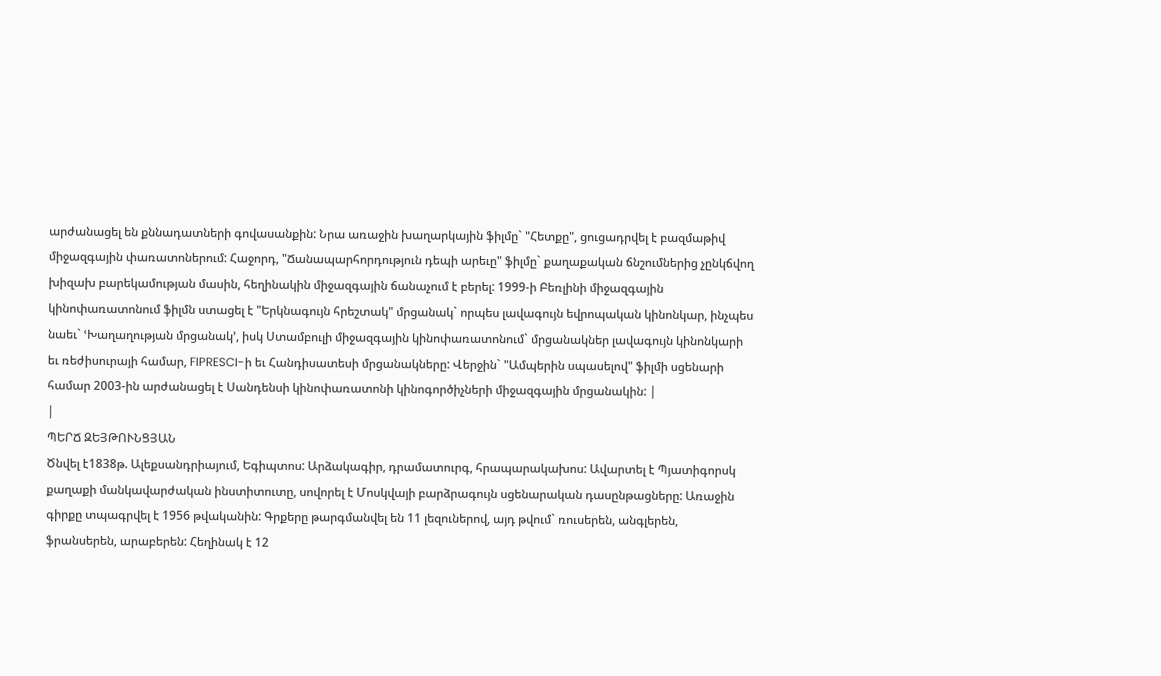արժանացել են քննադատների գովասանքին: Նրա առաջին խաղարկային ֆիլմը` "Հետքը", ցուցադրվել է բազմաթիվ միջազգային փառատոներում: Հաջորդ, "Ճանապարհորդություն դեպի արեւը" ֆիլմը` քաղաքական ճնշումներից չընկճվող խիզախ բարեկամության մասին, հեղինակին միջազգային ճանաչում է բերել: 1999-ի Բեռլինի միջազգային կինոփառատոնում ֆիլմն ստացել է "Երկնագույն հրեշտակ" մրցանակ` որպես լավագույն եվրոպական կինոնկար, ինչպես նաեւ` ՙԽաղաղության մրցանակ՚, իսկ Ստամբուլի միջազգային կինոփառատոնում` մրցանակներ լավագույն կինոնկարի եւ ռեժիսուրայի համար, FIPRESCI-ի եւ Հանդիսատեսի մրցանակները: Վերջին` "Ամպերին սպասելով" ֆիլմի սցենարի համար 2003-ին արժանացել է Սանդենսի կինոփառատոնի կինոգործիչների միջազգային մրցանակին: |
|
ՊԵՐՃ ԶԵՅԹՈՒՆՑՅԱՆ
Ծնվել է1838թ. Ալեքսանդրիայում, Եգիպտոս: Արձակագիր, դրամատուրգ, հրապարակախոս: Ավարտել է Պյատիգորսկ քաղաքի մանկավարժական ինստիտուտը, սովորել է Մոսկվայի բարձրագույն սցենարական դասընթացները: Առաջին գիրքը տպագրվել է 1956 թվականին: Գրքերը թարգմանվել են 11 լեզուներով, այդ թվում` ռուսերեն, անգլերեն, ֆրանսերեն, արաբերեն: Հեղինակ է 12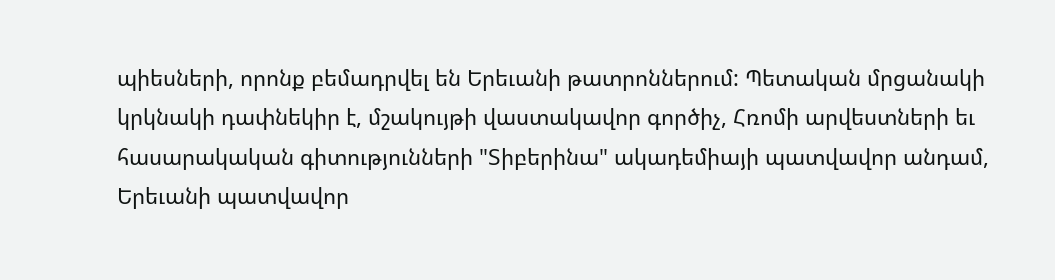պիեսների, որոնք բեմադրվել են Երեւանի թատրոններում: Պետական մրցանակի կրկնակի դափնեկիր է, մշակույթի վաստակավոր գործիչ, Հռոմի արվեստների եւ հասարակական գիտությունների "Տիբերինա" ակադեմիայի պատվավոր անդամ, Երեւանի պատվավոր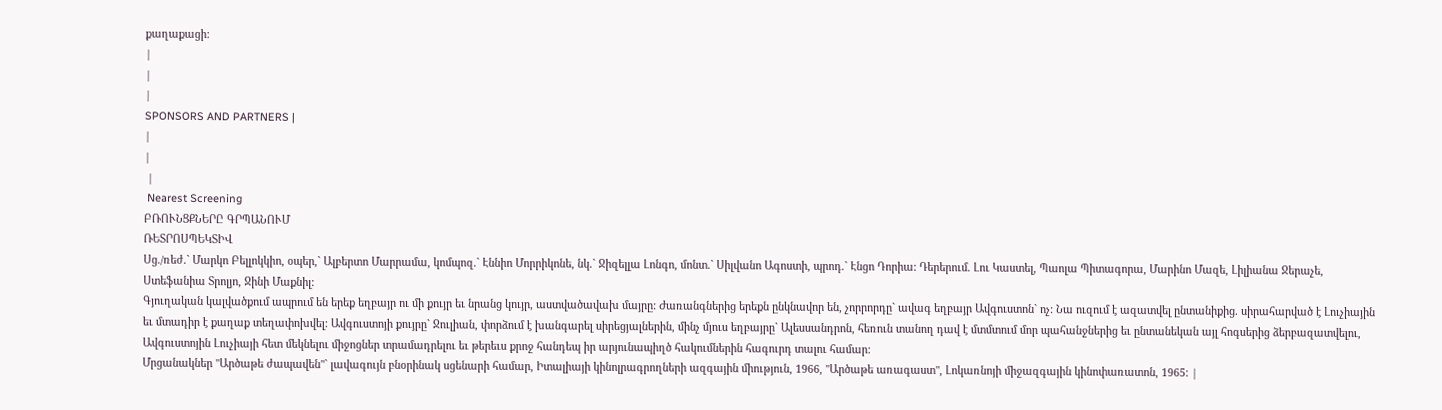քաղաքացի:
|
|
|
SPONSORS AND PARTNERS |
|
|
 |
 Nearest Screening
ԲՌՈՒՆՑՔՆԵՐԸ ԳՐՊԱՆՈՒՄ
ՌԵՏՐՈՍՊԵԿՏԻՎ
Սց./ռեժ.` Մարկո Բելլոկկիո, օպեր,` Ալբերտո Մարրամա, կոմպոզ.` Էննիո Մորրիկոնե, նկ.` Ջիզելլա Լոնգո, մոնտ.` Սիլվանո Ագոստի, պրոդ.` Էնցո Դորիա: Դերերում. Լու Կաստել, Պաոլա Պիտագորա, Մարինո Մազե, Լիլիանա Ջերաչե, Ստեֆանիա Տրոլյո, Ջինի Մաքնիլ:
Գյուղական կալվածքում ապրում են երեք եղբայր ու մի քույր եւ նրանց կույր, աստվածավախ մայրը: Ժառանգներից երեքն ընկնավոր են, չորրորդը` ավագ եղբայր Ավգուստոն` ոչ: Նա ուզում է ազատվել ընտանիքից. սիրահարված է Լուչիային եւ մտադիր է քաղաք տեղափոխվել: Ավգուստոյի քույրը` Ջուլիան, փորձում է խանգարել սիրեցյալներին, մինչ մյուս եղբայրը` Ալեսսանդրոն, հեռուն տանող դավ է մտմտում մոր պահանջներից եւ ընտանեկան այլ հոգսերից ձերբազատվելու, Ավգուստոյին Լուչիայի հետ մեկնելու միջոցներ տրամադրելու եւ թերեւս քրոջ հանդեպ իր արյունապիղծ հակումներին հագուրդ տալու համար:
Մրցանակներ "Արծաթե ժապավեն"` լավագույն բնօրինակ սցենարի համար, Իտալիայի կինոլրագրողների ազգային միություն, 1966, "Արծաթե առագաստ", Լոկառնոյի միջազգային կինոփառատոն, 1965: |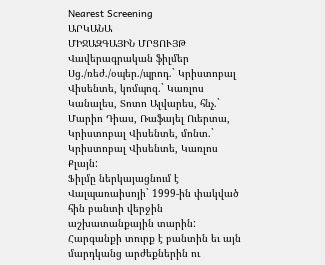Nearest Screening
ԱՐԿԱՆԱ
ՄԻՋԱԶԳԱՅԻՆ ՄՐՑՈՒՅԹ Վավերագրական ֆիլմեր
Սց./ռեժ./օպեր./պրոդ.` Կրիստոբալ Վիսենտե, կոմպոզ.` Կառլոս Կանալես, Տոտո Ալվարես, հնչ.` Մարիո Դիաս, Ռաֆայել Ուերտա, Կրիստոբալ Վիսենտե, մոնտ.` Կրիստոբալ Վիսենտե, Կառլոս Քլայն:
Ֆիլմը ներկայացնում է Վալպառաիսոյի` 1999-ին փակված հին բանտի վերջին աշխատանքային տարին: Հարգանքի տուրք է բանտին եւ այն մարդկանց արժեքներին ու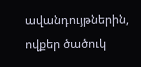ավանդույթներին, ովքեր ծածուկ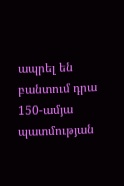ապրել են բանտում դրա 150-ամյա պատմության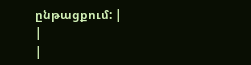ընթացքում: |
|
|